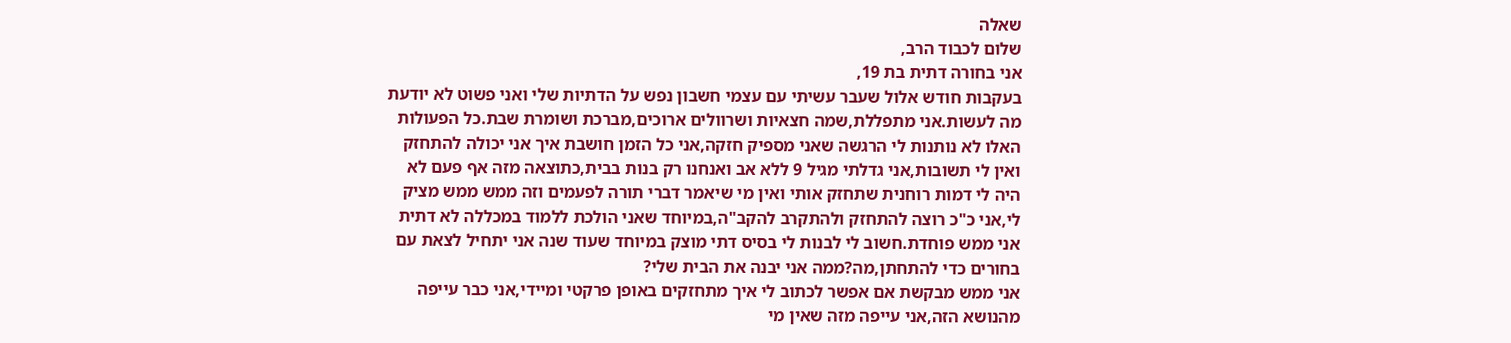שאלה
שלום לכבוד הרב,
אני בחורה דתית בת 19,
בעקבות חודש אלול שעבר עשיתי עם עצמי חשבון נפש על הדתיות שלי ואני פשוט לא יודעת מה לעשות.אני מתפללת,שמה חצאיות ושרוולים ארוכים,מברכת ושומרת שבת.כל הפעולות האלו לא נותנות לי הרגשה שאני מספיק חזקה,אני כל הזמן חושבת איך אני יכולה להתחזק ואין לי תשובות,אני גדלתי מגיל 9 ללא אב ואנחנו רק בנות בבית,כתוצאה מזה אף פעם לא היה לי דמות רוחנית שתחזק אותי ואין מי שיאמר דברי תורה לפעמים וזה ממש ממש מציק לי,אני כ"כ רוצה להתחזק ולהתקרב להקב"ה,במיוחד שאני הולכת ללמוד במכללה לא דתית אני ממש פוחדת.חשוב לי לבנות לי בסיס דתי מוצק במיוחד שעוד שנה אני יתחיל לצאת עם בחורים כדי להתחתן,מה?ממה אני יבנה את הבית שלי?
אני ממש מבקשת אם אפשר לכתוב לי איך מתחזקים באופן פרקטי ומיידי,אני כבר עייפה מהנושא הזה,אני עייפה מזה שאין מי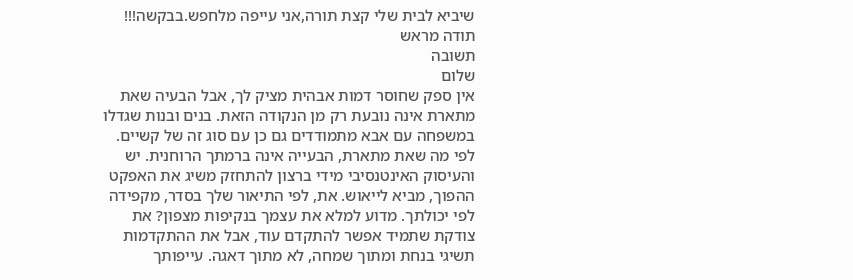שיביא לבית שלי קצת תורה,אני עייפה מלחפש.בבקשה!!!
תודה מראש
תשובה
שלום
אין ספק שחוסר דמות אבהית מציק לך, אבל הבעיה שאת מתארת אינה נובעת רק מן הנקודה הזאת. בנים ובנות שגדלו במשפחה עם אבא מתמודדים גם כן עם סוג זה של קשיים.
לפי מה שאת מתארת, הבעייה אינה ברמתך הרוחנית. יש והעיסוק האינטנסיבי מידי ברצון להתחזק משיג את האפקט ההפוך, מביא לייאוש. את, לפי התיאור שלך בסדר, מקפידה לפי יכולתך. מדוע למלא את עצמך בנקיפות מצפון? את צודקת שתמיד אפשר להתקדם עוד, אבל את ההתקדמות תשיגי בנחת ומתוך שמחה, לא מתוך דאגה. עייפותך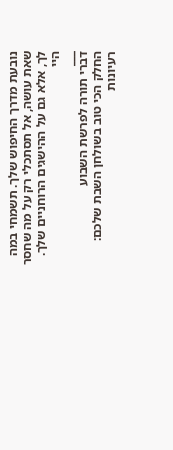נובעת מדרך החיפוש שלך. תשמחי במה שאת עושה, אל תסתכלי רק על מה שחסר לך, אלא גם על ההישגים הרוחניים שלך.
היי
___
דברי תורה לפרשת השבוע
החלק הכי טוב בשולחן השבת שלכם: רעיונות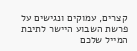קצרים, עמוקים ונגישים על פרשת השבוע היישר לתיבת המייל שלכם